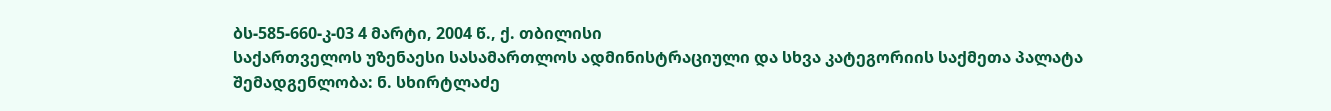ბს-585-660-კ-03 4 მარტი, 2004 წ., ქ. თბილისი
საქართველოს უზენაესი სასამართლოს ადმინისტრაციული და სხვა კატეგორიის საქმეთა პალატა
შემადგენლობა: ნ. სხირტლაძე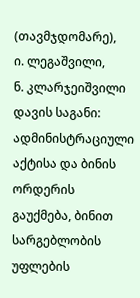(თავმჯდომარე),
ი. ლეგაშვილი,
ნ. კლარჯეიშვილი
დავის საგანი: ადმინისტრაციული აქტისა და ბინის ორდერის გაუქმება, ბინით სარგებლობის უფლების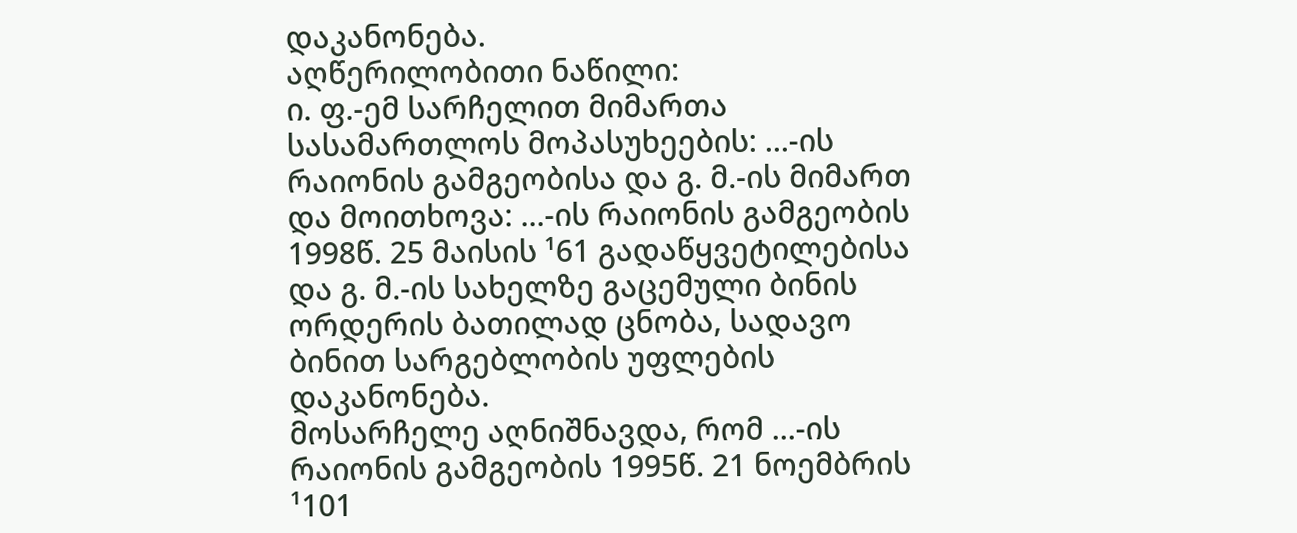დაკანონება.
აღწერილობითი ნაწილი:
ი. ფ.-ემ სარჩელით მიმართა სასამართლოს მოპასუხეების: ...-ის რაიონის გამგეობისა და გ. მ.-ის მიმართ და მოითხოვა: ...-ის რაიონის გამგეობის 1998წ. 25 მაისის ¹61 გადაწყვეტილებისა და გ. მ.-ის სახელზე გაცემული ბინის ორდერის ბათილად ცნობა, სადავო ბინით სარგებლობის უფლების დაკანონება.
მოსარჩელე აღნიშნავდა, რომ ...-ის რაიონის გამგეობის 1995წ. 21 ნოემბრის ¹101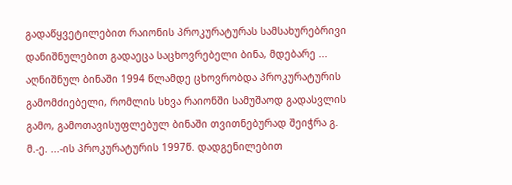გადაწყვეტილებით რაიონის პროკურატურას სამსახურებრივი დანიშნულებით გადაეცა საცხოვრებელი ბინა, მდებარე ... აღნიშნულ ბინაში 1994 წლამდე ცხოვრობდა პროკურატურის გამომძიებელი, რომლის სხვა რაიონში სამუშაოდ გადასვლის გამო, გამოთავისუფლებულ ბინაში თვითნებურად შეიჭრა გ. მ.-ე. ...-ის პროკურატურის 1997წ. დადგენილებით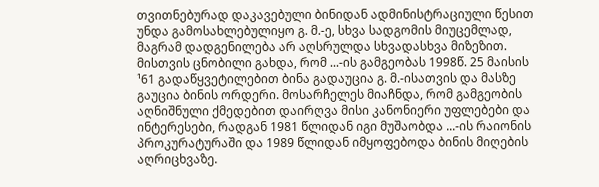თვითნებურად დაკავებული ბინიდან ადმინისტრაციული წესით უნდა გამოსახლებულიყო გ. მ.-ე, სხვა სადგომის მიუცემლად, მაგრამ დადგენილება არ აღსრულდა სხვადასხვა მიზეზით. მისთვის ცნობილი გახდა, რომ ...-ის გამგეობას 1998წ. 25 მაისის ¹61 გადაწყვეტილებით ბინა გადაუცია გ. მ.-ისათვის და მასზე გაუცია ბინის ორდერი. მოსარჩელეს მიაჩნდა, რომ გამგეობის აღნიშნული ქმედებით დაირღვა მისი კანონიერი უფლებები და ინტერესები, რადგან 1981 წლიდან იგი მუშაობდა ...-ის რაიონის პროკურატურაში და 1989 წლიდან იმყოფებოდა ბინის მიღების აღრიცხვაზე.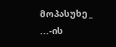მოპასუხე _ ...-ის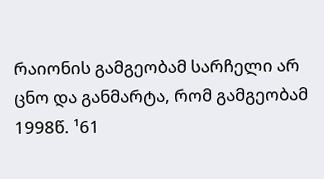რაიონის გამგეობამ სარჩელი არ ცნო და განმარტა, რომ გამგეობამ 1998წ. ¹61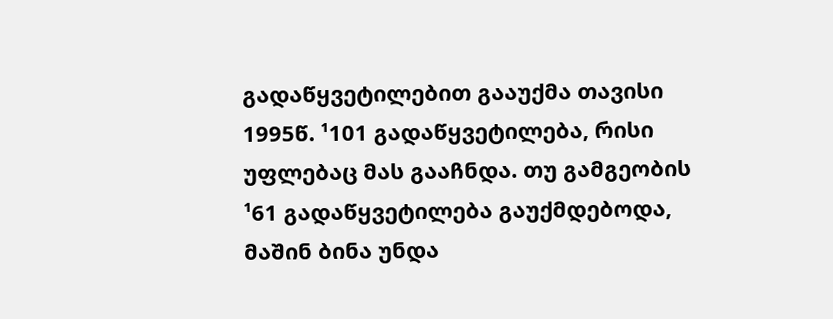გადაწყვეტილებით გააუქმა თავისი 1995წ. ¹101 გადაწყვეტილება, რისი უფლებაც მას გააჩნდა. თუ გამგეობის ¹61 გადაწყვეტილება გაუქმდებოდა, მაშინ ბინა უნდა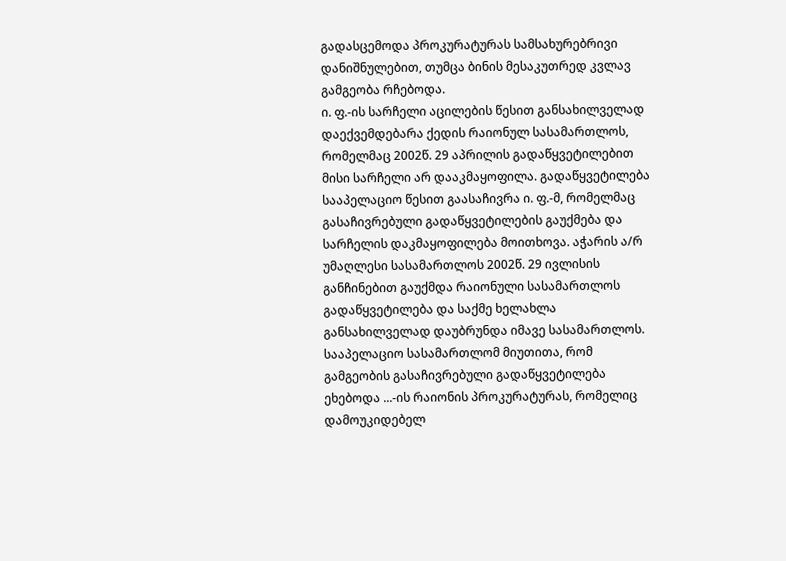გადასცემოდა პროკურატურას სამსახურებრივი დანიშნულებით, თუმცა ბინის მესაკუთრედ კვლავ გამგეობა რჩებოდა.
ი. ფ.-ის სარჩელი აცილების წესით განსახილველად დაექვემდებარა ქედის რაიონულ სასამართლოს, რომელმაც 2002წ. 29 აპრილის გადაწყვეტილებით მისი სარჩელი არ დააკმაყოფილა. გადაწყვეტილება სააპელაციო წესით გაასაჩივრა ი. ფ.-მ, რომელმაც გასაჩივრებული გადაწყვეტილების გაუქმება და სარჩელის დაკმაყოფილება მოითხოვა. აჭარის ა/რ უმაღლესი სასამართლოს 2002წ. 29 ივლისის განჩინებით გაუქმდა რაიონული სასამართლოს გადაწყვეტილება და საქმე ხელახლა განსახილველად დაუბრუნდა იმავე სასამართლოს. სააპელაციო სასამართლომ მიუთითა, რომ გამგეობის გასაჩივრებული გადაწყვეტილება ეხებოდა ...-ის რაიონის პროკურატურას, რომელიც დამოუკიდებელ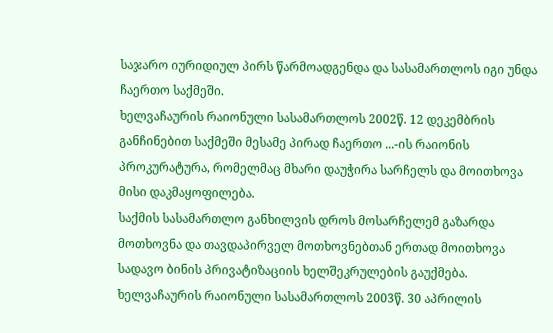საჯარო იურიდიულ პირს წარმოადგენდა და სასამართლოს იგი უნდა ჩაერთო საქმეში.
ხელვაჩაურის რაიონული სასამართლოს 2002წ. 12 დეკემბრის განჩინებით საქმეში მესამე პირად ჩაერთო ...-ის რაიონის პროკურატურა, რომელმაც მხარი დაუჭირა სარჩელს და მოითხოვა მისი დაკმაყოფილება.
საქმის სასამართლო განხილვის დროს მოსარჩელემ გაზარდა მოთხოვნა და თავდაპირველ მოთხოვნებთან ერთად მოითხოვა სადავო ბინის პრივატიზაციის ხელშეკრულების გაუქმება.
ხელვაჩაურის რაიონული სასამართლოს 2003წ. 30 აპრილის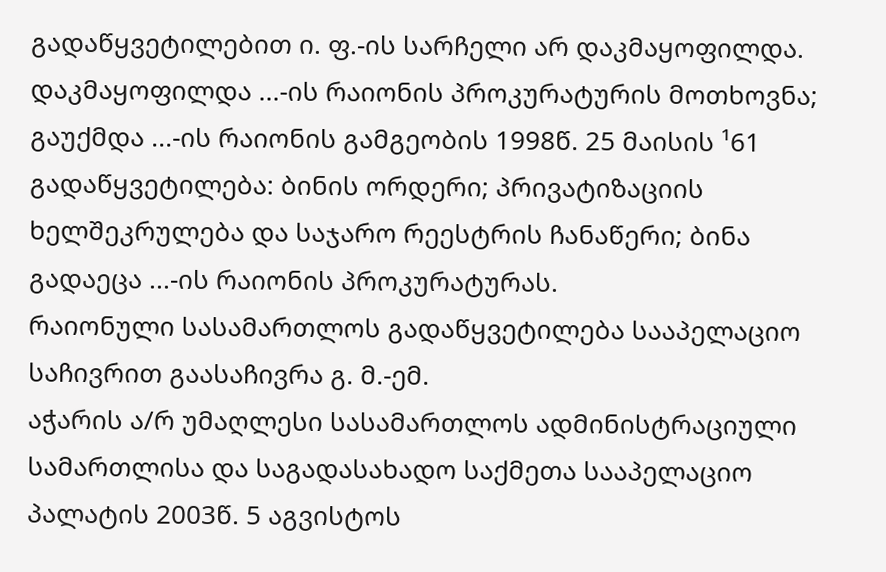გადაწყვეტილებით ი. ფ.-ის სარჩელი არ დაკმაყოფილდა. დაკმაყოფილდა ...-ის რაიონის პროკურატურის მოთხოვნა; გაუქმდა ...-ის რაიონის გამგეობის 1998წ. 25 მაისის ¹61 გადაწყვეტილება: ბინის ორდერი; პრივატიზაციის ხელშეკრულება და საჯარო რეესტრის ჩანაწერი; ბინა გადაეცა ...-ის რაიონის პროკურატურას.
რაიონული სასამართლოს გადაწყვეტილება სააპელაციო საჩივრით გაასაჩივრა გ. მ.-ემ.
აჭარის ა/რ უმაღლესი სასამართლოს ადმინისტრაციული სამართლისა და საგადასახადო საქმეთა სააპელაციო პალატის 2003წ. 5 აგვისტოს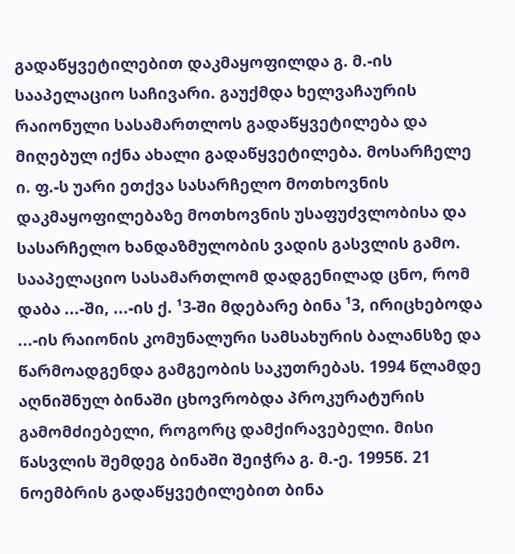გადაწყვეტილებით დაკმაყოფილდა გ. მ.-ის სააპელაციო საჩივარი. გაუქმდა ხელვაჩაურის რაიონული სასამართლოს გადაწყვეტილება და მიღებულ იქნა ახალი გადაწყვეტილება. მოსარჩელე ი. ფ.-ს უარი ეთქვა სასარჩელო მოთხოვნის დაკმაყოფილებაზე მოთხოვნის უსაფუძვლობისა და სასარჩელო ხანდაზმულობის ვადის გასვლის გამო. სააპელაციო სასამართლომ დადგენილად ცნო, რომ დაბა ...-ში, ...-ის ქ. ¹3-ში მდებარე ბინა ¹3, ირიცხებოდა ...-ის რაიონის კომუნალური სამსახურის ბალანსზე და წარმოადგენდა გამგეობის საკუთრებას. 1994 წლამდე აღნიშნულ ბინაში ცხოვრობდა პროკურატურის გამომძიებელი, როგორც დამქირავებელი. მისი წასვლის შემდეგ ბინაში შეიჭრა გ. მ.-ე. 1995წ. 21 ნოემბრის გადაწყვეტილებით ბინა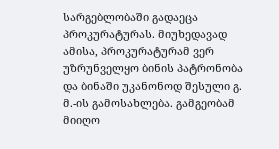სარგებლობაში გადაეცა პროკურატურას. მიუხედავად ამისა, პროკურატურამ ვერ უზრუნველყო ბინის პატრონობა და ბინაში უკანონოდ შესული გ. მ.-ის გამოსახლება. გამგეობამ მიიღო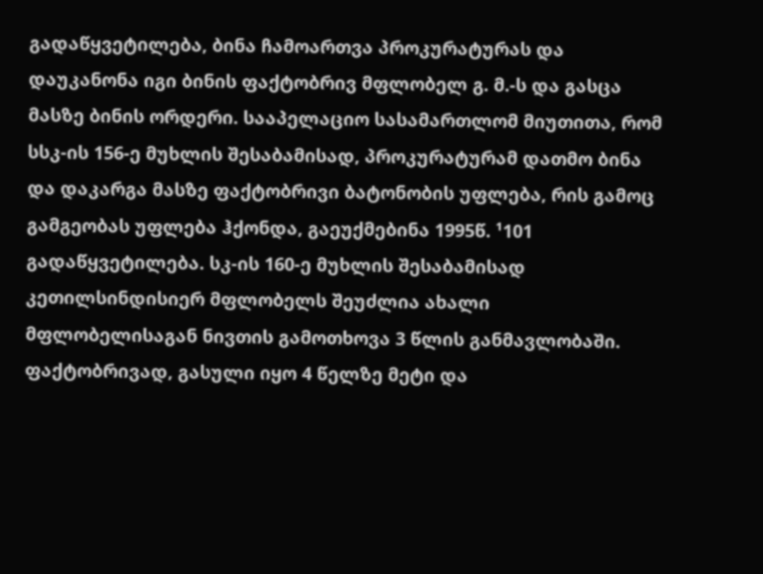გადაწყვეტილება, ბინა ჩამოართვა პროკურატურას და დაუკანონა იგი ბინის ფაქტობრივ მფლობელ გ. მ.-ს და გასცა მასზე ბინის ორდერი. სააპელაციო სასამართლომ მიუთითა, რომ სსკ-ის 156-ე მუხლის შესაბამისად, პროკურატურამ დათმო ბინა და დაკარგა მასზე ფაქტობრივი ბატონობის უფლება, რის გამოც გამგეობას უფლება ჰქონდა, გაეუქმებინა 1995წ. ¹101 გადაწყვეტილება. სკ-ის 160-ე მუხლის შესაბამისად კეთილსინდისიერ მფლობელს შეუძლია ახალი მფლობელისაგან ნივთის გამოთხოვა 3 წლის განმავლობაში. ფაქტობრივად, გასული იყო 4 წელზე მეტი და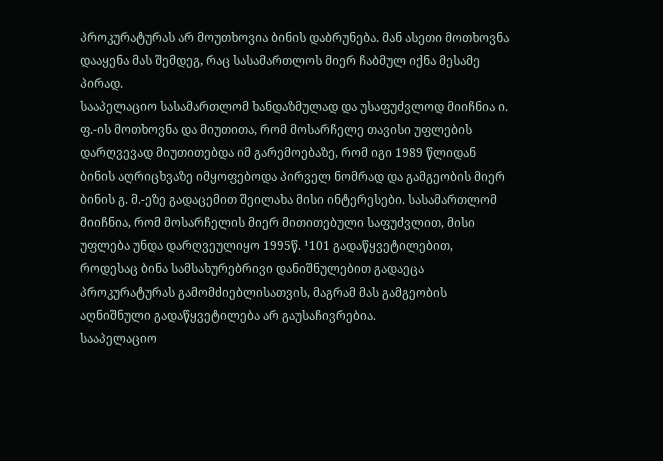პროკურატურას არ მოუთხოვია ბინის დაბრუნება. მან ასეთი მოთხოვნა დააყენა მას შემდეგ, რაც სასამართლოს მიერ ჩაბმულ იქნა მესამე პირად.
სააპელაციო სასამართლომ ხანდაზმულად და უსაფუძვლოდ მიიჩნია ი. ფ.-ის მოთხოვნა და მიუთითა, რომ მოსარჩელე თავისი უფლების დარღვევად მიუთითებდა იმ გარემოებაზე, რომ იგი 1989 წლიდან ბინის აღრიცხვაზე იმყოფებოდა პირველ ნომრად და გამგეობის მიერ ბინის გ. მ.-ეზე გადაცემით შეილახა მისი ინტერესები. სასამართლომ მიიჩნია, რომ მოსარჩელის მიერ მითითებული საფუძვლით, მისი უფლება უნდა დარღვეულიყო 1995წ. ¹101 გადაწყვეტილებით, როდესაც ბინა სამსახურებრივი დანიშნულებით გადაეცა პროკურატურას გამომძიებლისათვის, მაგრამ მას გამგეობის აღნიშნული გადაწყვეტილება არ გაუსაჩივრებია.
სააპელაციო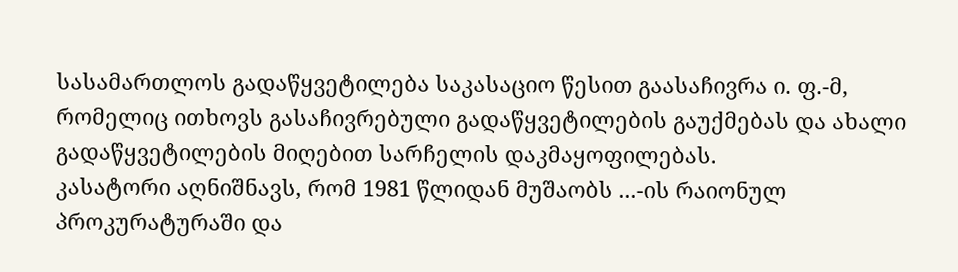სასამართლოს გადაწყვეტილება საკასაციო წესით გაასაჩივრა ი. ფ.-მ, რომელიც ითხოვს გასაჩივრებული გადაწყვეტილების გაუქმებას და ახალი გადაწყვეტილების მიღებით სარჩელის დაკმაყოფილებას.
კასატორი აღნიშნავს, რომ 1981 წლიდან მუშაობს ...-ის რაიონულ პროკურატურაში და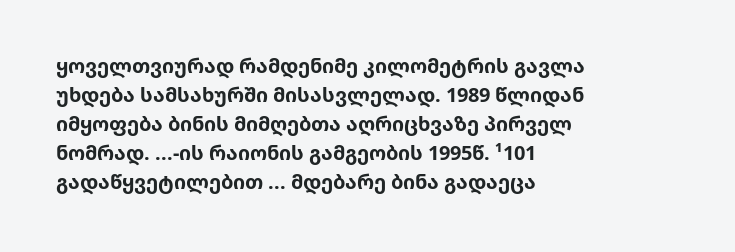ყოველთვიურად რამდენიმე კილომეტრის გავლა უხდება სამსახურში მისასვლელად. 1989 წლიდან იმყოფება ბინის მიმღებთა აღრიცხვაზე პირველ ნომრად. ...-ის რაიონის გამგეობის 1995წ. ¹101 გადაწყვეტილებით ... მდებარე ბინა გადაეცა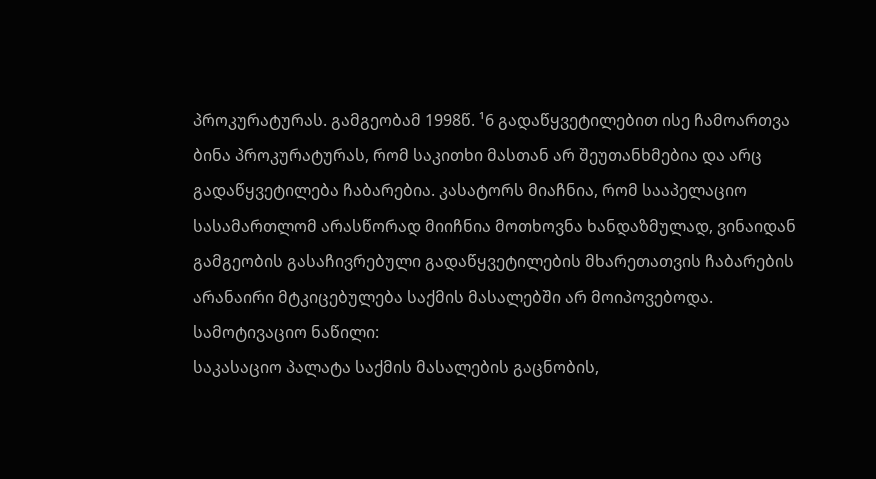პროკურატურას. გამგეობამ 1998წ. ¹6 გადაწყვეტილებით ისე ჩამოართვა ბინა პროკურატურას, რომ საკითხი მასთან არ შეუთანხმებია და არც გადაწყვეტილება ჩაბარებია. კასატორს მიაჩნია, რომ სააპელაციო სასამართლომ არასწორად მიიჩნია მოთხოვნა ხანდაზმულად, ვინაიდან გამგეობის გასაჩივრებული გადაწყვეტილების მხარეთათვის ჩაბარების არანაირი მტკიცებულება საქმის მასალებში არ მოიპოვებოდა.
სამოტივაციო ნაწილი:
საკასაციო პალატა საქმის მასალების გაცნობის,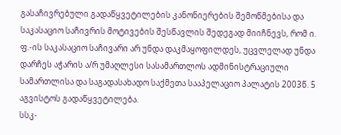გასაჩივრებული გადაწყვეტილების კანონიერების შემოწმებისა და საკასაციო საჩივრის მოტივების შესწავლის შედეგად მიიჩნევს, რომ ი. ფ.-ის საკასაციო საჩივარი არ უნდა დაკმაყოფილდეს, უცვლელად უნდა დარჩეს აჭარის ა/რ უმაღლესი სასამართლოს ადმინისტრაციული სამართლისა და საგადასახადო საქმეთა სააპელაციო პალატის 2003წ. 5 აგვისტოს გადაწყვეტილება.
სსკ-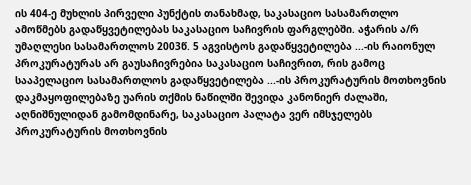ის 404-ე მუხლის პირველი პუნქტის თანახმად, საკასაციო სასამართლო ამოწმებს გადაწყვეტილებას საკასაციო საჩივრის ფარგლებში. აჭარის ა/რ უმაღლესი სასამართლოს 2003წ. 5 აგვისტოს გადაწყვეტილება ...-ის რაიონულ პროკურატურას არ გაუსაჩივრებია საკასაციო საჩივრით, რის გამოც სააპელაციო სასამართლოს გადაწყვეტილება ...-ის პროკურატურის მოთხოვნის დაკმაყოფილებაზე უარის თქმის ნაწილში შევიდა კანონიერ ძალაში, აღნიშნულიდან გამომდინარე, საკასაციო პალატა ვერ იმსჯელებს პროკურატურის მოთხოვნის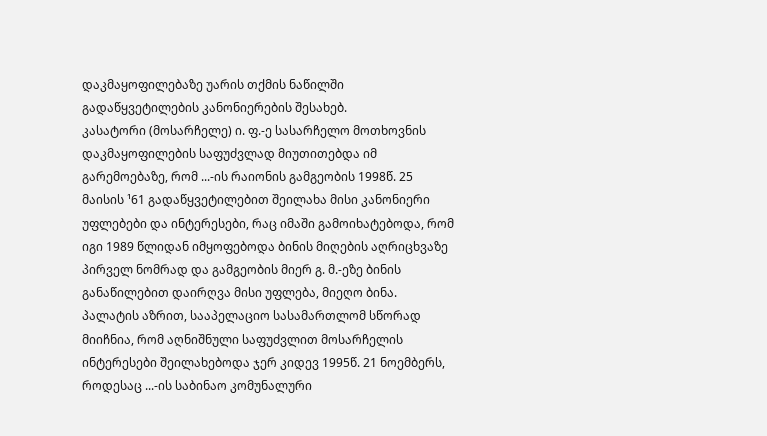დაკმაყოფილებაზე უარის თქმის ნაწილში გადაწყვეტილების კანონიერების შესახებ.
კასატორი (მოსარჩელე) ი. ფ.-ე სასარჩელო მოთხოვნის დაკმაყოფილების საფუძვლად მიუთითებდა იმ გარემოებაზე, რომ ...-ის რაიონის გამგეობის 1998წ. 25 მაისის ¹61 გადაწყვეტილებით შეილახა მისი კანონიერი უფლებები და ინტერესები, რაც იმაში გამოიხატებოდა, რომ იგი 1989 წლიდან იმყოფებოდა ბინის მიღების აღრიცხვაზე პირველ ნომრად და გამგეობის მიერ გ. მ.-ეზე ბინის განაწილებით დაირღვა მისი უფლება, მიეღო ბინა.
პალატის აზრით, სააპელაციო სასამართლომ სწორად მიიჩნია, რომ აღნიშნული საფუძვლით მოსარჩელის ინტერესები შეილახებოდა ჯერ კიდევ 1995წ. 21 ნოემბერს, როდესაც ...-ის საბინაო კომუნალური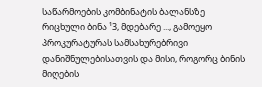საწარმოების კომბინატის ბალანსზე რიცხული ბინა ¹3, მდებარე ..., გამოეყო პროკურატურას სამსახურებრივი დანიშნულებისათვის და მისი, როგორც ბინის მიღების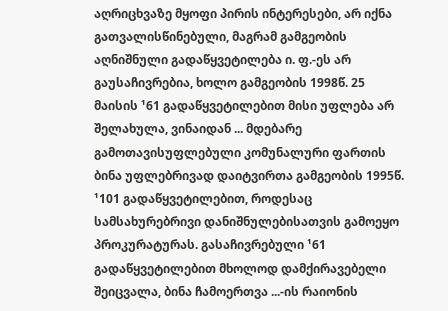აღრიცხვაზე მყოფი პირის ინტერესები, არ იქნა გათვალისწინებული, მაგრამ გამგეობის აღნიშნული გადაწყვეტილება ი. ფ.-ეს არ გაუსაჩივრებია, ხოლო გამგეობის 1998წ. 25 მაისის ¹61 გადაწყვეტილებით მისი უფლება არ შელახულა, ვინაიდან ... მდებარე გამოთავისუფლებული კომუნალური ფართის ბინა უფლებრივად დაიტვირთა გამგეობის 1995წ. ¹101 გადაწყვეტილებით, როდესაც სამსახურებრივი დანიშნულებისათვის გამოეყო პროკურატურას. გასაჩივრებული ¹61 გადაწყვეტილებით მხოლოდ დამქირავებელი შეიცვალა, ბინა ჩამოერთვა ...-ის რაიონის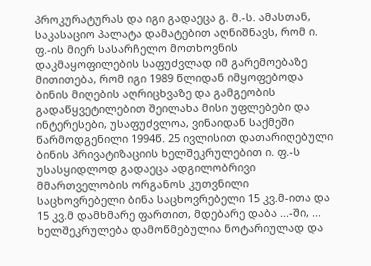პროკურატურას და იგი გადაეცა გ. მ.-ს. ამასთან, საკასაციო პალატა დამატებით აღნიშნავს, რომ ი. ფ.-ის მიერ სასარჩელო მოთხოვნის დაკმაყოფილების საფუძვლად იმ გარემოებაზე მითითება, რომ იგი 1989 წლიდან იმყოფებოდა ბინის მიღების აღრიცხვაზე და გამგეობის გადაწყვეტილებით შეილახა მისი უფლებები და ინტერესები, უსაფუძვლოა, ვინაიდან საქმეში წარმოდგენილი 1994წ. 25 ივლისით დათარიღებული ბინის პრივატიზაციის ხელშეკრულებით ი. ფ.-ს უსასყიდლოდ გადაეცა ადგილობრივი მმართველობის ორგანოს კუთვნილი საცხოვრებელი ბინა საცხოვრებელი 15 კვ.მ-ითა და 15 კვ.მ დამხმარე ფართით, მდებარე დაბა ...-ში, ... ხელშეკრულება დამოწმებულია ნოტარიულად და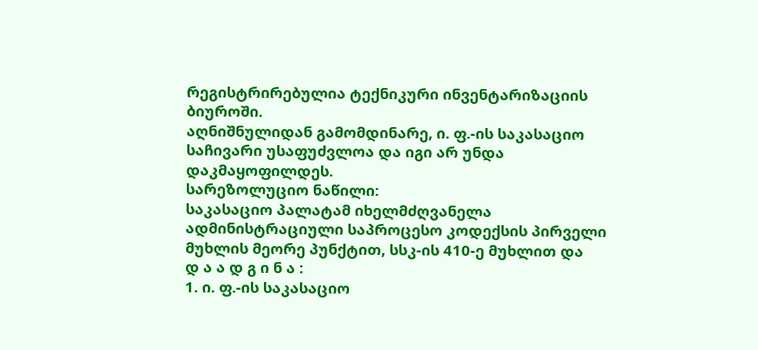რეგისტრირებულია ტექნიკური ინვენტარიზაციის ბიუროში.
აღნიშნულიდან გამომდინარე, ი. ფ.-ის საკასაციო საჩივარი უსაფუძვლოა და იგი არ უნდა დაკმაყოფილდეს.
სარეზოლუციო ნაწილი:
საკასაციო პალატამ იხელმძღვანელა ადმინისტრაციული საპროცესო კოდექსის პირველი მუხლის მეორე პუნქტით, სსკ-ის 410-ე მუხლით და
დ ა ა დ გ ი ნ ა :
1. ი. ფ.-ის საკასაციო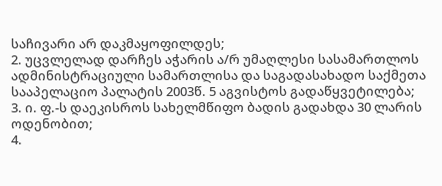საჩივარი არ დაკმაყოფილდეს;
2. უცვლელად დარჩეს აჭარის ა/რ უმაღლესი სასამართლოს ადმინისტრაციული სამართლისა და საგადასახადო საქმეთა სააპელაციო პალატის 2003წ. 5 აგვისტოს გადაწყვეტილება;
3. ი. ფ.-ს დაეკისროს სახელმწიფო ბადის გადახდა 30 ლარის ოდენობით;
4.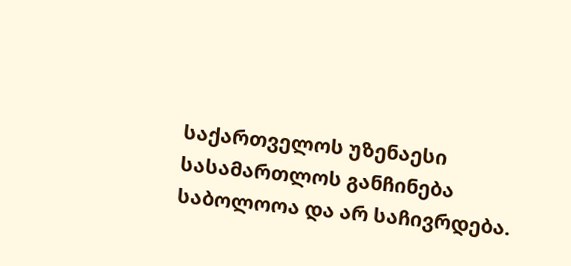საქართველოს უზენაესი სასამართლოს განჩინება საბოლოოა და არ საჩივრდება.